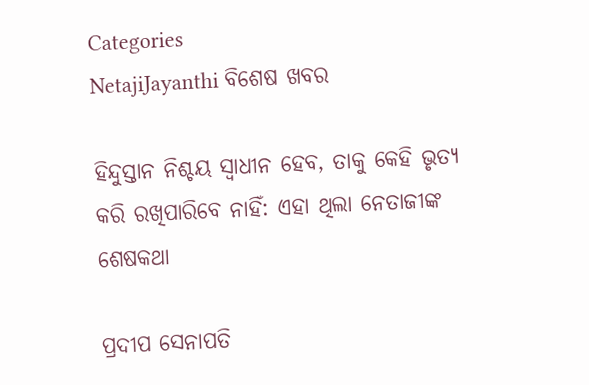Categories
NetajiJayanthi ବିଶେଷ ଖବର

ହିନ୍ଦୁସ୍ତାନ ନିଶ୍ଚୟ ସ୍ୱାଧୀନ ହେବ, ତାକୁ କେହି ଭୃତ୍ୟ କରି ରଖିପାରିବେ ନାହିଁ: ଏହା ଥିଲା ନେତାଜୀଙ୍କ ଶେଷକଥା

ପ୍ରଦୀପ ସେନାପତି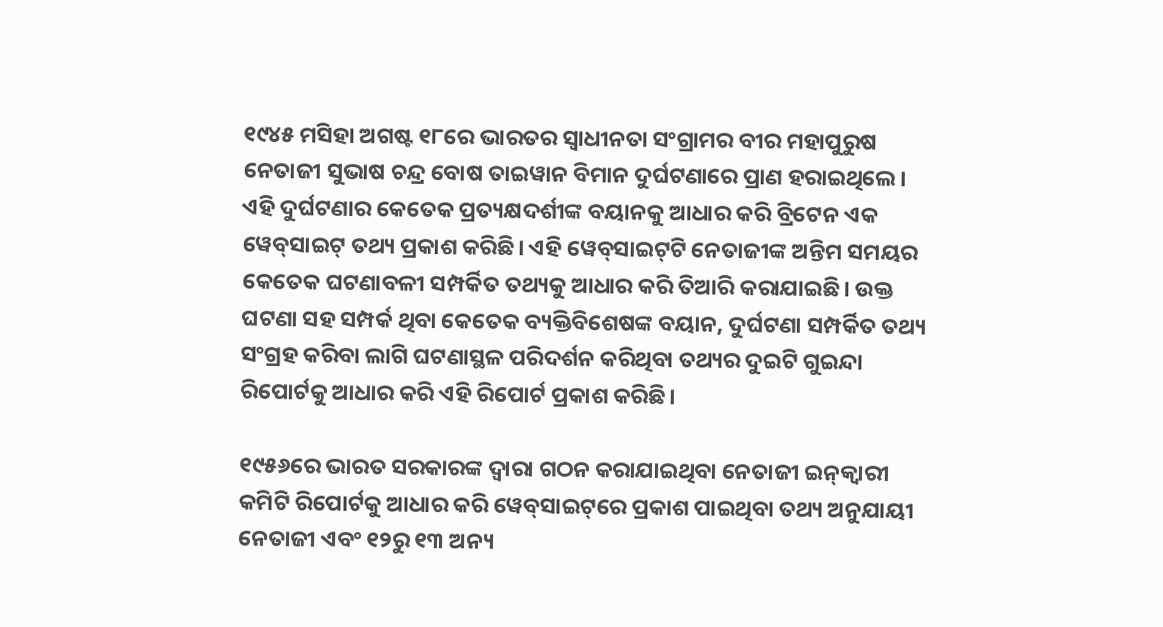୧୯୪୫ ମସିହା ଅଗଷ୍ଟ ୧୮ରେ ଭାରତର ସ୍ୱାଧୀନତା ସଂଗ୍ରାମର ବୀର ମହାପୁରୁଷ ନେତାଜୀ ସୁଭାଷ ଚନ୍ଦ୍ର ବୋଷ ତାଇୱାନ ବିମାନ ଦୁର୍ଘଟଣାରେ ପ୍ରାଣ ହରାଇଥିଲେ। ଏହି ଦୁର୍ଘଟଣାର କେତେକ ପ୍ରତ୍ୟକ୍ଷଦର୍ଶୀଙ୍କ ବୟାନକୁ ଆଧାର କରି ବ୍ରିଟେନ ଏକ ୱେବ୍‌ସାଇଟ୍ ତଥ୍ୟ ପ୍ରକାଶ କରିଛି। ଏହି ୱେବ୍‌ସାଇଟ୍‌ଟି ନେତାଜୀଙ୍କ ଅନ୍ତିମ ସମୟର କେତେକ ଘଟଣାବଳୀ ସମ୍ପର୍କିତ ତଥ୍ୟକୁ ଆଧାର କରି ତିଆରି କରାଯାଇଛି। ଉକ୍ତ ଘଟଣା ସହ ସମ୍ପର୍କ ଥିବା କେତେକ ବ୍ୟକ୍ତିବିଶେଷଙ୍କ ବୟାନ, ଦୁର୍ଘଟଣା ସମ୍ପର୍କିତ ତଥ୍ୟ ସଂଗ୍ରହ କରିବା ଲାଗି ଘଟଣାସ୍ଥଳ ପରିଦର୍ଶନ କରିଥିବା ତଥ୍ୟର ଦୁଇଟି ଗୁଇନ୍ଦା ରିପୋର୍ଟକୁ ଆଧାର କରି ଏହି ରିପୋର୍ଟ ପ୍ରକାଶ କରିଛି।

୧୯୫୬ରେ ଭାରତ ସରକାରଙ୍କ ଦ୍ୱାରା ଗଠନ କରାଯାଇଥିବା ନେତାଜୀ ଇନ୍‌କ୍ୱାରୀ କମିଟି ରିପୋର୍ଟକୁ ଆଧାର କରି ୱେବ୍‌ସାଇଟ୍‌ରେ ପ୍ରକାଶ ପାଇଥିବା ତଥ୍ୟ ଅନୁଯାୟୀ ନେତାଜୀ ଏବଂ ୧୨ରୁ ୧୩ ଅନ୍ୟ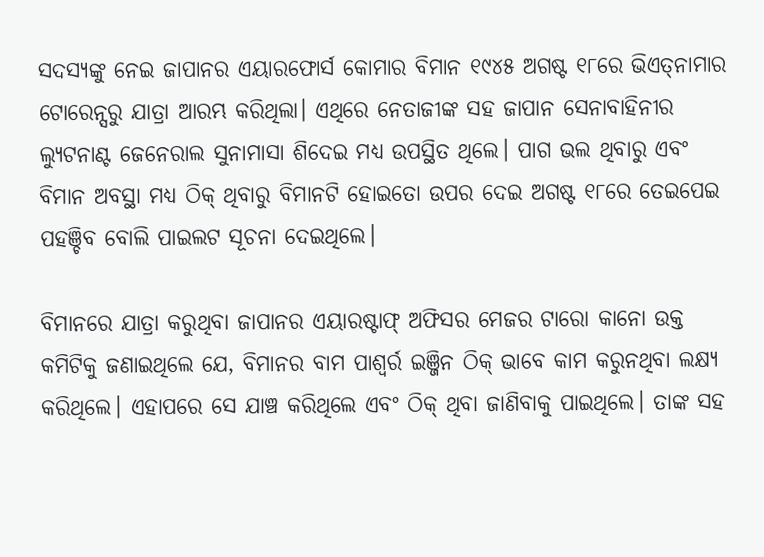ସଦସ୍ୟଙ୍କୁ ନେଇ ଜାପାନର ଏୟାରଫୋର୍ସ କୋମାର ବିମାନ ୧୯୪୫ ଅଗଷ୍ଟ ୧୮ରେ ଭିଏତ୍‌ନାମାର ଟୋରେନ୍ସରୁ ଯାତ୍ରା ଆରମ୍ଭ କରିଥିଲା। ଏଥିରେ ନେତାଜୀଙ୍କ ସହ ଜାପାନ ସେନାବାହିନୀର ଲ୍ୟୁଟନାଣ୍ଟ ଜେନେରାଲ ସୁନାମାସା ଶିଦେଇ ମଧ୍ୟ ଉପସ୍ଥିତ ଥିଲେ। ପାଗ ଭଲ ଥିବାରୁ ଏବଂ ବିମାନ ଅବସ୍ଥା ମଧ୍ୟ ଠିକ୍ ଥିବାରୁ ବିମାନଟି ହୋଇତୋ ଉପର ଦେଇ ଅଗଷ୍ଟ ୧୮ରେ ତେଇପେଇ ପହଞ୍ଚିବ ବୋଲି ପାଇଲଟ ସୂଚନା ଦେଇଥିଲେ।

ବିମାନରେ ଯାତ୍ରା କରୁଥିବା ଜାପାନର ଏୟାରଷ୍ଟାଫ୍ ଅଫିସର ମେଜର ଟାରୋ କାନୋ ଉକ୍ତ କମିଟିକୁ ଜଣାଇଥିଲେ ଯେ, ବିମାନର ବାମ ପାଶ୍ୱର୍ର ଇଞ୍ଜିନ ଠିକ୍ ଭାବେ କାମ କରୁନଥିବା ଲକ୍ଷ୍ୟ କରିଥିଲେ। ଏହାପରେ ସେ ଯାଞ୍ଚ କରିଥିଲେ ଏବଂ ଠିକ୍ ଥିବା ଜାଣିବାକୁ ପାଇଥିଲେ। ତାଙ୍କ ସହ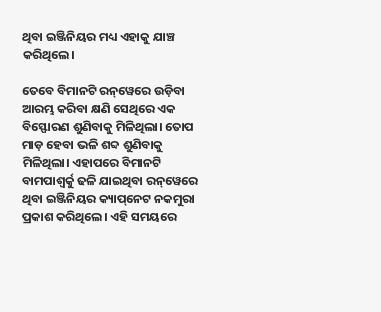ଥିବା ଇଞ୍ଜିନିୟର ମଧ୍ୟ ଏହାକୁ ଯାଞ୍ଚ କରିଥିଲେ।

ତେବେ ବିମାନଟି ରନ୍‌ୱେରେ ଉଡ଼ିବା ଆରମ୍ଭ କରିବା କ୍ଷଣି ସେଥିରେ ଏକ ବିସ୍ଫୋରଣ ଶୁଣିବାକୁ ମିଳିଥିଲା। ତୋପ ମାଡ଼ ହେବା ଭଳି ଶବ୍ଦ ଶୁଣିବାକୁ ମିଳିଥିଲା। ଏହାପରେ ବିମାନଟି ବାମପାଶ୍ୱର୍କୁ ଢଳି ଯାଇଥିବା ରନ୍‌ୱେରେ ଥିବା ଇଞ୍ଜିନିୟର କ୍ୟାପ୍‌ନେଟ ନକମୁରା ପ୍ରକାଶ କରିଥିଲେ। ଏହି ସମୟରେ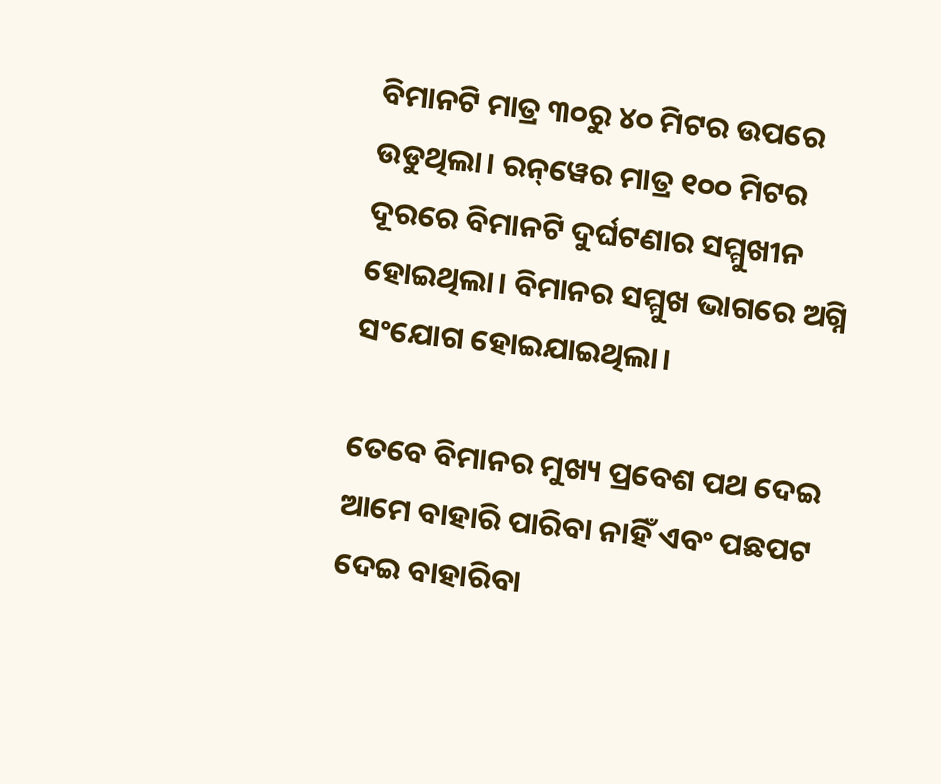ବିମାନଟି ମାତ୍ର ୩୦ରୁ ୪୦ ମିଟର ଉପରେ ଉଡୁଥିଲା। ରନ୍‌ୱେର ମାତ୍ର ୧୦୦ ମିଟର ଦୂରରେ ବିମାନଟି ଦୁର୍ଘଟଣାର ସମ୍ମୁଖୀନ ହୋଇଥିଲା। ବିମାନର ସମ୍ମୁଖ ଭାଗରେ ଅଗ୍ନି ସଂଯୋଗ ହୋଇଯାଇଥିଲା।

ତେବେ ବିମାନର ମୁଖ୍ୟ ପ୍ରବେଶ ପଥ ଦେଇ ଆମେ ବାହାରି ପାରିବା ନାହିଁ ଏବଂ ପଛପଟ ଦେଇ ବାହାରିବା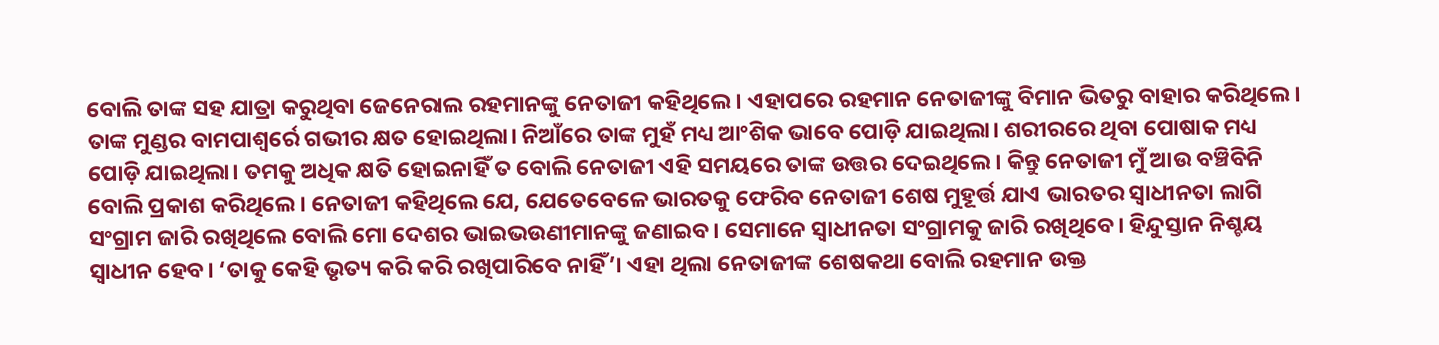ବୋଲି ତାଙ୍କ ସହ ଯାତ୍ରା କରୁଥିବା ଜେନେରାଲ ରହମାନଙ୍କୁ ନେତାଜୀ କହିଥିଲେ। ଏହାପରେ ରହମାନ ନେତାଜୀଙ୍କୁ ବିମାନ ଭିତରୁ ବାହାର କରିଥିଲେ। ତାଙ୍କ ମୁଣ୍ଡର ବାମପାଶ୍ୱର୍ରେ ଗଭୀର କ୍ଷତ ହୋଇଥିଲା। ନିଆଁରେ ତାଙ୍କ ମୁହଁ ମଧ୍ୟ ଆଂଶିକ ଭାବେ ପୋଡ଼ି ଯାଇଥିଲା। ଶରୀରରେ ଥିବା ପୋଷାକ ମଧ୍ୟ ପୋଡ଼ି ଯାଇଥିଲା। ତମକୁ ଅଧିକ କ୍ଷତି ହୋଇନାହିଁ ତ ବୋଲି ନେତାଜୀ ଏହି ସମୟରେ ତାଙ୍କ ଉତ୍ତର ଦେଇଥିଲେ। କିନ୍ତୁ ନେତାଜୀ ମୁଁ ଆଉ ବଞ୍ଚିବିନି ବୋଲି ପ୍ରକାଶ କରିଥିଲେ। ନେତାଜୀ କହିଥିଲେ ଯେ, ଯେତେବେଳେ ଭାରତକୁ ଫେରିବ ନେତାଜୀ ଶେଷ ମୁହୂର୍ତ୍ତ ଯାଏ ଭାରତର ସ୍ୱାଧୀନତା ଲାଗି ସଂଗ୍ରାମ ଜାରି ରଖିଥିଲେ ବୋଲି ମୋ ଦେଶର ଭାଇଭଉଣୀମାନଙ୍କୁ ଜଣାଇବ। ସେମାନେ ସ୍ୱାଧୀନତା ସଂଗ୍ରାମକୁ ଜାରି ରଖିଥିବେ। ହିନ୍ଦୁସ୍ତାନ ନିଶ୍ଚୟ ସ୍ୱାଧୀନ ହେବ। ‘ତାକୁ କେହି ଭୃତ୍ୟ କରି କରି ରଖିପାରିବେ ନାହିଁ’। ଏହା ଥିଲା ନେତାଜୀଙ୍କ ଶେଷକଥା ବୋଲି ରହମାନ ଉକ୍ତ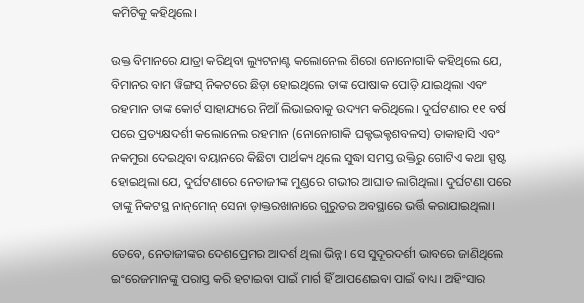କମିଟିକୁ କହିଥିଲେ।

ଉକ୍ତ ବିମାନରେ ଯାତ୍ରା କରିଥିବା ଲ୍ୟୁଟନାଣ୍ଟ କଲୋନେଲ ଶିରୋ ନୋନୋଗାକି କହିଥିଲେ ଯେ, ବିମାନର ବାମ ୱିଙ୍ଗସ୍ ନିକଟରେ ଛିଡ଼ା ହୋଇଥିଲେ ତାଙ୍କ ପୋଷାକ ପୋଡ଼ି ଯାଇଥିଲା ଏବଂ ରହମାନ ତାଙ୍କ କୋର୍ଟ ସାହାଯ୍ୟରେ ନିଆଁ ଲିଭାଇବାକୁ ଉଦ୍ୟମ କରିଥିଲେ। ଦୁର୍ଘଟଣାର ୧୧ ବର୍ଷ ପରେ ପ୍ରତ୍ୟକ୍ଷଦର୍ଶୀ କଲୋନେଲ ରହମାନ (ନୋନୋଗାକି ଘକ୍ଟଦ୍ଭକ୍ଟଶବଳସ) ତାକାହାସି ଏବଂ ନକମୁରା ଦେଇଥିବା ବୟାନରେ କିଛିଟା ପାର୍ଥକ୍ୟ ଥିଲେ ସୁଦ୍ଧା ସମସ୍ତ ଉକ୍ତିରୁ ଗୋଟିଏ କଥା ସ୍ପଷ୍ଟ ହୋଇଥିଲା ଯେ, ଦୁର୍ଘଟଣାରେ ନେତାଜୀଙ୍କ ମୁଣ୍ଡରେ ଗଭୀର ଆଘାତ ଲାଗିଥିଲା। ଦୁର୍ଘଟଣା ପରେ ତାଙ୍କୁ ନିକଟସ୍ଥ ନାନ୍‌ମୋନ୍ ସେନା ଡ଼ାକ୍ତରଖାନାରେ ଗୁରୁତର ଅବସ୍ଥାରେ ଭର୍ତ୍ତି କରାଯାଇଥିଲା।

ତେବେ, ନେତାଜୀଙ୍କର ଦେଶପ୍ରେମର ଆଦର୍ଶ ଥିଲା ଭିନ୍ନ। ସେ ସୁଦୂରଦର୍ଶୀ ଭାବରେ ଜାଣିଥିଲେ ଇଂରେଜମାନଙ୍କୁ ପରାସ୍ତ କରି ହଟାଇବା ପାଇଁ ମାର୍ଗ ହିଁ ଆପଣେଇବା ପାଇଁ ବାଧ୍ୟ। ଅହିଂସାର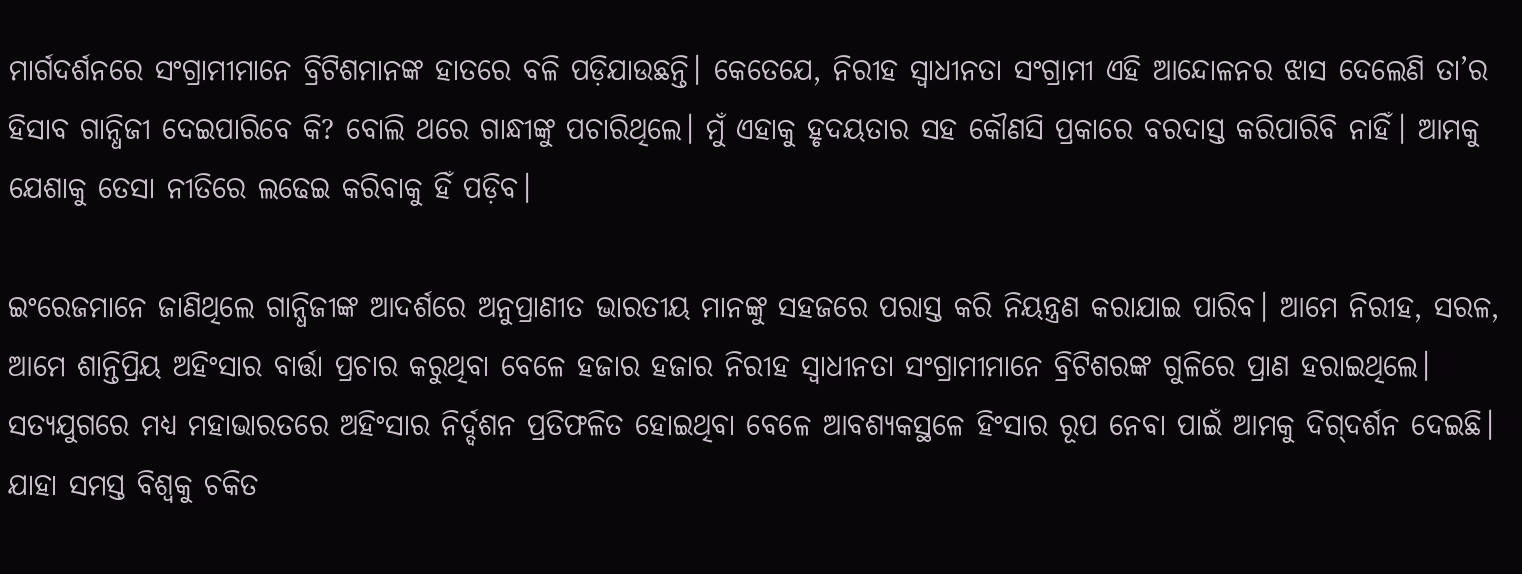ମାର୍ଗଦର୍ଶନରେ ସଂଗ୍ରାମୀମାନେ ବ୍ରିଟିଶମାନଙ୍କ ହାତରେ ବଳି ପଡ଼ିଯାଉଛନ୍ତି। କେତେଯେ, ନିରୀହ ସ୍ୱାଧୀନତା ସଂଗ୍ରାମୀ ଏହି ଆନ୍ଦୋଳନର ଝାସ ଦେଲେଣି ତା’ର ହିସାବ ଗାନ୍ଧିଜୀ ଦେଇପାରିବେ କି? ବୋଲି ଥରେ ଗାନ୍ଧୀଙ୍କୁ ପଚାରିଥିଲେ। ମୁଁ ଏହାକୁ ହୃଦୟତାର ସହ କୌଣସି ପ୍ରକାରେ ବରଦାସ୍ତ କରିପାରିବି ନାହିଁ। ଆମକୁ ଯେଶାକୁ ତେସା ନୀତିରେ ଲଢେଇ କରିବାକୁ ହିଁ ପଡ଼ିବ।

ଇଂରେଜମାନେ ଜାଣିଥିଲେ ଗାନ୍ଧିଜୀଙ୍କ ଆଦର୍ଶରେ ଅନୁପ୍ରାଣୀତ ଭାରତୀୟ ମାନଙ୍କୁ ସହଜରେ ପରାସ୍ତ କରି ନିୟନ୍ତ୍ରଣ କରାଯାଇ ପାରିବ। ଆମେ ନିରୀହ, ସରଳ, ଆମେ ଶାନ୍ତିପ୍ରିୟ ଅହିଂସାର ବାର୍ତ୍ତା ପ୍ରଚାର କରୁଥିବା ବେଳେ ହଜାର ହଜାର ନିରୀହ ସ୍ୱାଧୀନତା ସଂଗ୍ରାମୀମାନେ ବ୍ରିଟିଶରଙ୍କ ଗୁଳିରେ ପ୍ରାଣ ହରାଇଥିଲେ। ସତ୍ୟଯୁଗରେ ମଧ୍ୟ ମହାଭାରତରେ ଅହିଂସାର ନିର୍ଦ୍ଦଶନ ପ୍ରତିଫଳିତ ହୋଇଥିବା ବେଳେ ଆବଶ୍ୟକସ୍ଥଳେ ହିଂସାର ରୂପ ନେବା ପାଇଁ ଆମକୁ ଦିଗ୍‌ଦର୍ଶନ ଦେଇଛି। ଯାହା ସମସ୍ତ ବିଶ୍ୱକୁ ଚକିତ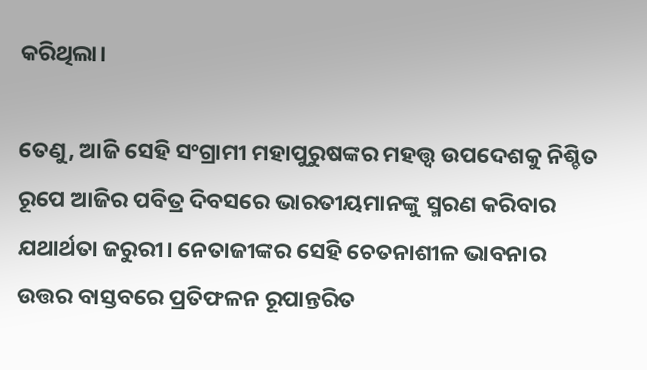କରିଥିଲା।

ତେଣୁ, ଆଜି ସେହି ସଂଗ୍ରାମୀ ମହାପୁରୁଷଙ୍କର ମହତ୍ତ୍ୱ ଉପଦେଶକୁ ନିଶ୍ଚିତ ରୂପେ ଆଜିର ପବିତ୍ର ଦିବସରେ ଭାରତୀୟମାନଙ୍କୁ ସ୍ମରଣ କରିବାର ଯଥାର୍ଥତା ଜରୁରୀ। ନେତାଜୀଙ୍କର ସେହି ଚେତନାଶୀଳ ଭାବନାର ଉତ୍ତର ବାସ୍ତବରେ ପ୍ରତିଫଳନ ରୂପାନ୍ତରିତ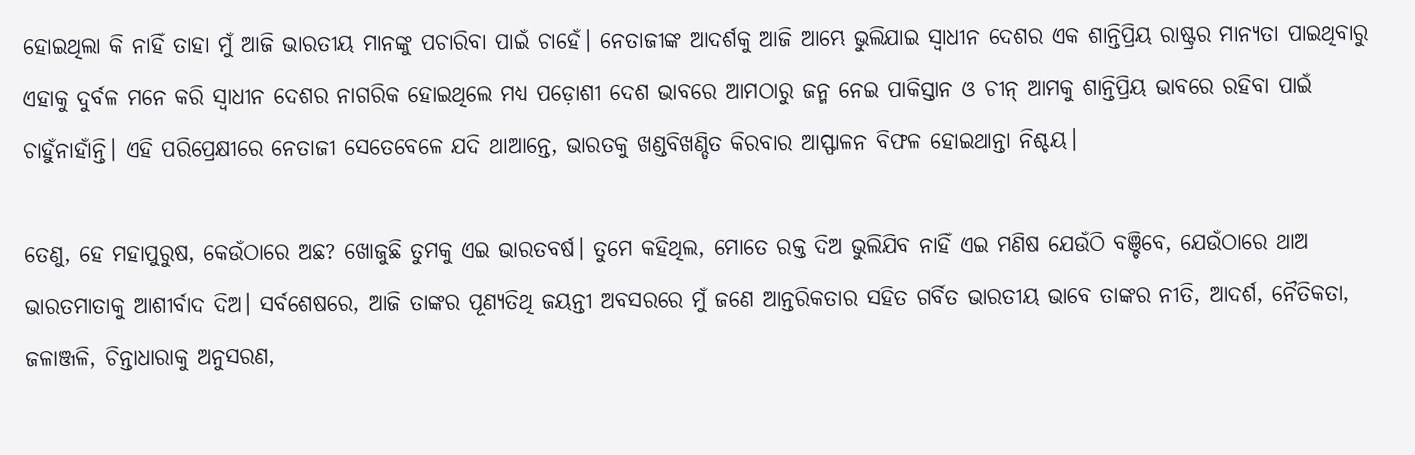ହୋଇଥିଲା କି ନାହିଁ ତାହା ମୁଁ ଆଜି ଭାରତୀୟ ମାନଙ୍କୁ ପଚାରିବା ପାଇଁ ଚାହେଁ। ନେତାଜୀଙ୍କ ଆଦର୍ଶକୁ ଆଜି ଆମ୍ଭେ ଭୁଲିଯାଇ ସ୍ୱାଧୀନ ଦେଶର ଏକ ଶାନ୍ତିପ୍ରିୟ ରାଷ୍ଟ୍ରର ମାନ୍ୟତା ପାଇଥିବାରୁ ଏହାକୁ ଦୁର୍ବଳ ମନେ କରି ସ୍ୱାଧୀନ ଦେଶର ନାଗରିକ ହୋଇଥିଲେ ମଧ୍ୟ ପଡ଼ୋଶୀ ଦେଶ ଭାବରେ ଆମଠାରୁ ଜନ୍ମ ନେଇ ପାକିସ୍ତାନ ଓ ଚୀନ୍ ଆମକୁ ଶାନ୍ତିପ୍ରିୟ ଭାବରେ ରହିବା ପାଇଁ ଚାହୁଁନାହାଁନ୍ତି। ଏହି ପରିପ୍ରେକ୍ଷୀରେ ନେତାଜୀ ସେତେବେଳେ ଯଦି ଥାଆନ୍ତେ, ଭାରତକୁ ଖଣ୍ଡବିଖଣ୍ଡିତ କିରବାର ଆସ୍ଫାଳନ ବିଫଳ ହୋଇଥାନ୍ତା ନିଶ୍ଚୟ।

ତେଣୁ, ହେ ମହାପୁରୁଷ, କେଉଁଠାରେ ଅଛ? ଖୋଜୁଛି ତୁମକୁ ଏଇ ଭାରତବର୍ଷ। ତୁମେ କହିଥିଲ, ମୋତେ ରକ୍ତ ଦିଅ ଭୁଲିଯିବ ନାହିଁ ଏଇ ମଣିଷ ଯେଉଁଠି ବଞ୍ଚିବେ, ଯେଉଁଠାରେ ଥାଅ ଭାରତମାତାକୁ ଆଶୀର୍ବାଦ ଦିଅ। ସର୍ବଶେଷରେ, ଆଜି ତାଙ୍କର ପୂଣ୍ୟତିଥି ଜୟନ୍ତୀ ଅବସରରେ ମୁଁ ଜଣେ ଆନ୍ତରିକତାର ସହିତ ଗର୍ବିତ ଭାରତୀୟ ଭାବେ ତାଙ୍କର ନୀତି, ଆଦର୍ଶ, ନୈତିକତା, ଜଳାଞ୍ଜଳି, ଚିନ୍ତାଧାରାକୁ ଅନୁସରଣ,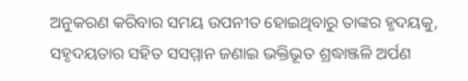ଅନୁକରଣ କରିବାର ସମୟ ଉପନୀତ ହୋଇଥିବାରୁ ତାଙ୍କର ହୃଦୟକୁ, ସହୃଦୟତାର ସହିତ ସସମ୍ମାନ ଜଣାଇ ଭକ୍ତିଭୂତ ଶ୍ରଦ୍ଧାଞ୍ଜଳି ଅର୍ପଣ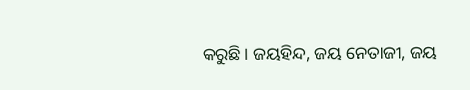କରୁଛି। ଜୟହିନ୍ଦ, ଜୟ ନେତାଜୀ, ଜୟ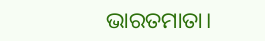ଭାରତମାତା।